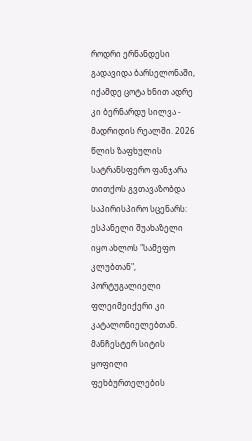როდრი ერნანდესი გადავიდა ბარსელონაში, იქამდე ცოტა ხნით ადრე კი ბერნარდუ სილვა - მადრიდის რეალში. 2026 წლის ზაფხულის სატრანსფერო ფანჯარა თითქოს გვთავაზობდა საპირისპირო სცენარს: ესპანელი შუახაზელი იყო ახლოს "სამეფო კლუბთან", პორტუგალიელი ფლეიმეიქერი კი კატალონიელებთან.
მანჩესტერ სიტის ყოფილი ფეხბურთელების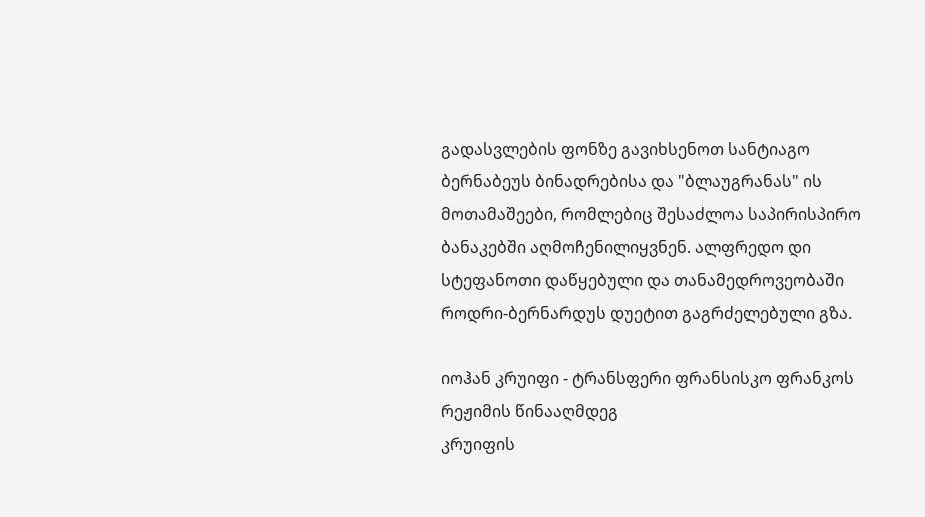გადასვლების ფონზე გავიხსენოთ სანტიაგო ბერნაბეუს ბინადრებისა და "ბლაუგრანას" ის მოთამაშეები, რომლებიც შესაძლოა საპირისპირო ბანაკებში აღმოჩენილიყვნენ. ალფრედო დი სტეფანოთი დაწყებული და თანამედროვეობაში როდრი-ბერნარდუს დუეტით გაგრძელებული გზა.

იოჰან კრუიფი - ტრანსფერი ფრანსისკო ფრანკოს რეჟიმის წინააღმდეგ
კრუიფის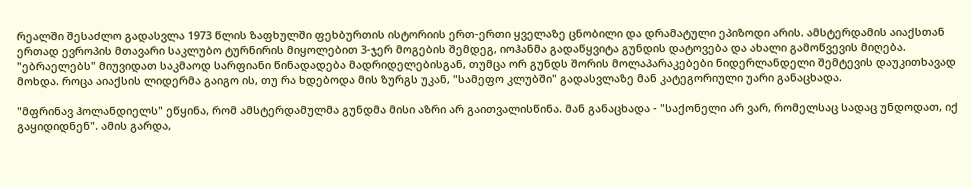რეალში შესაძლო გადასვლა 1973 წლის ზაფხულში ფეხბურთის ისტორიის ერთ-ერთი ყველაზე ცნობილი და დრამატული ეპიზოდი არის. ამსტერდამის აიაქსთან ერთად ევროპის მთავარი საკლუბო ტურნირის მიყოლებით 3-ჯერ მოგების შემდეგ, იოჰანმა გადაწყვიტა გუნდის დატოვება და ახალი გამოწვევის მიღება.
"ებრაელებს" მიუვიდათ საკმაოდ სარფიანი წინადადება მადრიდელებისგან, თუმცა ორ გუნდს შორის მოლაპარაკებები ნიდერლანდელი შემტევის დაუკითხავად მოხდა. როცა აიაქსის ლიდერმა გაიგო ის, თუ რა ხდებოდა მის ზურგს უკან, "სამეფო კლუბში" გადასვლაზე მან კატეგორიული უარი განაცხადა.

"მფრინავ ჰოლანდიელს" ეწყინა, რომ ამსტერდამულმა გუნდმა მისი აზრი არ გაითვალისწინა. მან განაცხადა - "საქონელი არ ვარ, რომელსაც სადაც უნდოდათ, იქ გაყიდიდნენ". ამის გარდა,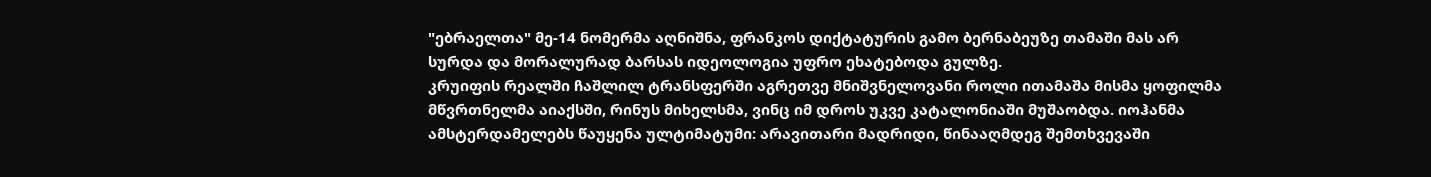"ებრაელთა" მე-14 ნომერმა აღნიშნა, ფრანკოს დიქტატურის გამო ბერნაბეუზე თამაში მას არ სურდა და მორალურად ბარსას იდეოლოგია უფრო ეხატებოდა გულზე.
კრუიფის რეალში ჩაშლილ ტრანსფერში აგრეთვე მნიშვნელოვანი როლი ითამაშა მისმა ყოფილმა მწვრთნელმა აიაქსში, რინუს მიხელსმა, ვინც იმ დროს უკვე კატალონიაში მუშაობდა. იოჰანმა ამსტერდამელებს წაუყენა ულტიმატუმი: არავითარი მადრიდი, წინააღმდეგ შემთხვევაში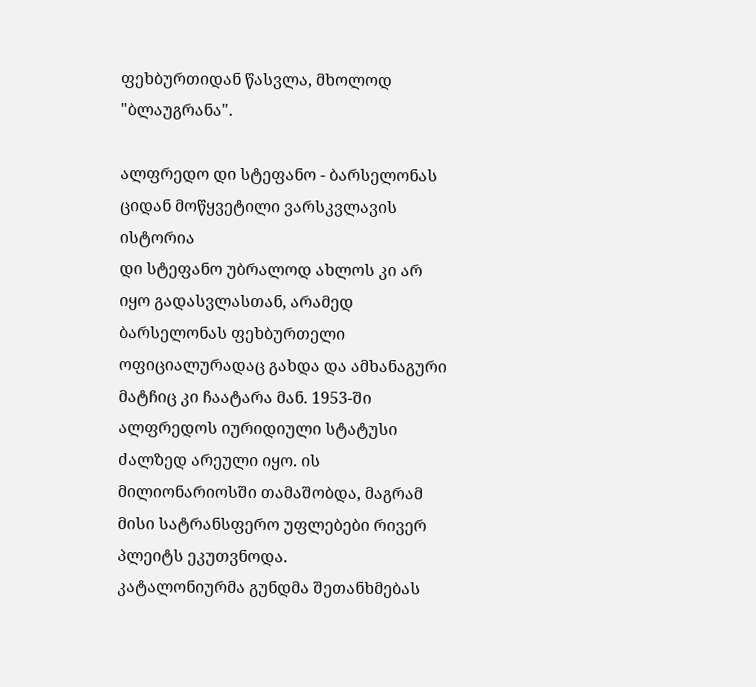ფეხბურთიდან წასვლა, მხოლოდ "ბლაუგრანა".

ალფრედო დი სტეფანო - ბარსელონას ციდან მოწყვეტილი ვარსკვლავის ისტორია
დი სტეფანო უბრალოდ ახლოს კი არ იყო გადასვლასთან, არამედ ბარსელონას ფეხბურთელი ოფიციალურადაც გახდა და ამხანაგური მატჩიც კი ჩაატარა მან. 1953-ში ალფრედოს იურიდიული სტატუსი ძალზედ არეული იყო. ის მილიონარიოსში თამაშობდა, მაგრამ მისი სატრანსფერო უფლებები რივერ პლეიტს ეკუთვნოდა.
კატალონიურმა გუნდმა შეთანხმებას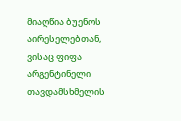მიაღწია ბუენოს აირესელებთან, ვისაც ფიფა არგენტინელი თავდამსხმელის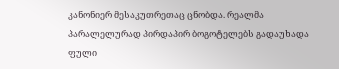კანონიერ მესაკუთრეთაც ცნობდა. რეალმა პარალელურად პირდაპირ ბოგოტელებს გადაუხადა ფული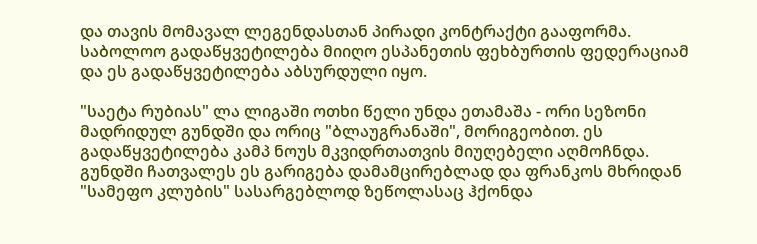და თავის მომავალ ლეგენდასთან პირადი კონტრაქტი გააფორმა. საბოლოო გადაწყვეტილება მიიღო ესპანეთის ფეხბურთის ფედერაციამ და ეს გადაწყვეტილება აბსურდული იყო.

"საეტა რუბიას" ლა ლიგაში ოთხი წელი უნდა ეთამაშა - ორი სეზონი მადრიდულ გუნდში და ორიც "ბლაუგრანაში", მორიგეობით. ეს გადაწყვეტილება კამპ ნოუს მკვიდრთათვის მიუღებელი აღმოჩნდა. გუნდში ჩათვალეს ეს გარიგება დამამცირებლად და ფრანკოს მხრიდან "სამეფო კლუბის" სასარგებლოდ ზეწოლასაც ჰქონდა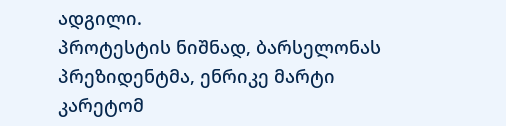ადგილი.
პროტესტის ნიშნად, ბარსელონას პრეზიდენტმა, ენრიკე მარტი კარეტომ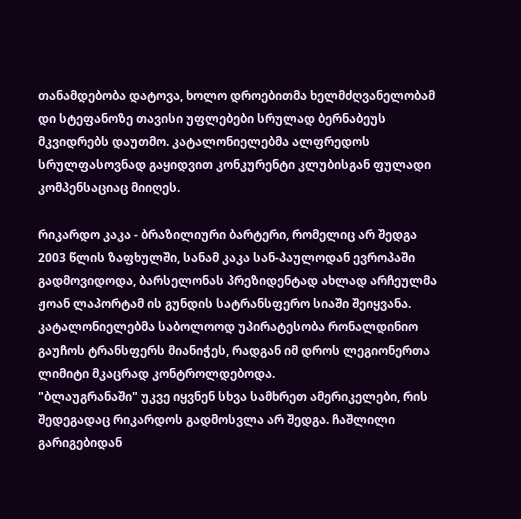თანამდებობა დატოვა, ხოლო დროებითმა ხელმძღვანელობამ დი სტეფანოზე თავისი უფლებები სრულად ბერნაბეუს მკვიდრებს დაუთმო. კატალონიელებმა ალფრედოს სრულფასოვნად გაყიდვით კონკურენტი კლუბისგან ფულადი კომპენსაციაც მიიღეს.

რიკარდო კაკა - ბრაზილიური ბარტერი, რომელიც არ შედგა
2003 წლის ზაფხულში, სანამ კაკა სან-პაულოდან ევროპაში გადმოვიდოდა, ბარსელონას პრეზიდენტად ახლად არჩეულმა ჟოან ლაპორტამ ის გუნდის სატრანსფერო სიაში შეიყვანა. კატალონიელებმა საბოლოოდ უპირატესობა რონალდინიო გაუჩოს ტრანსფერს მიანიჭეს, რადგან იმ დროს ლეგიონერთა ლიმიტი მკაცრად კონტროლდებოდა.
"ბლაუგრანაში" უკვე იყვნენ სხვა სამხრეთ ამერიკელები, რის შედეგადაც რიკარდოს გადმოსვლა არ შედგა. ჩაშლილი გარიგებიდან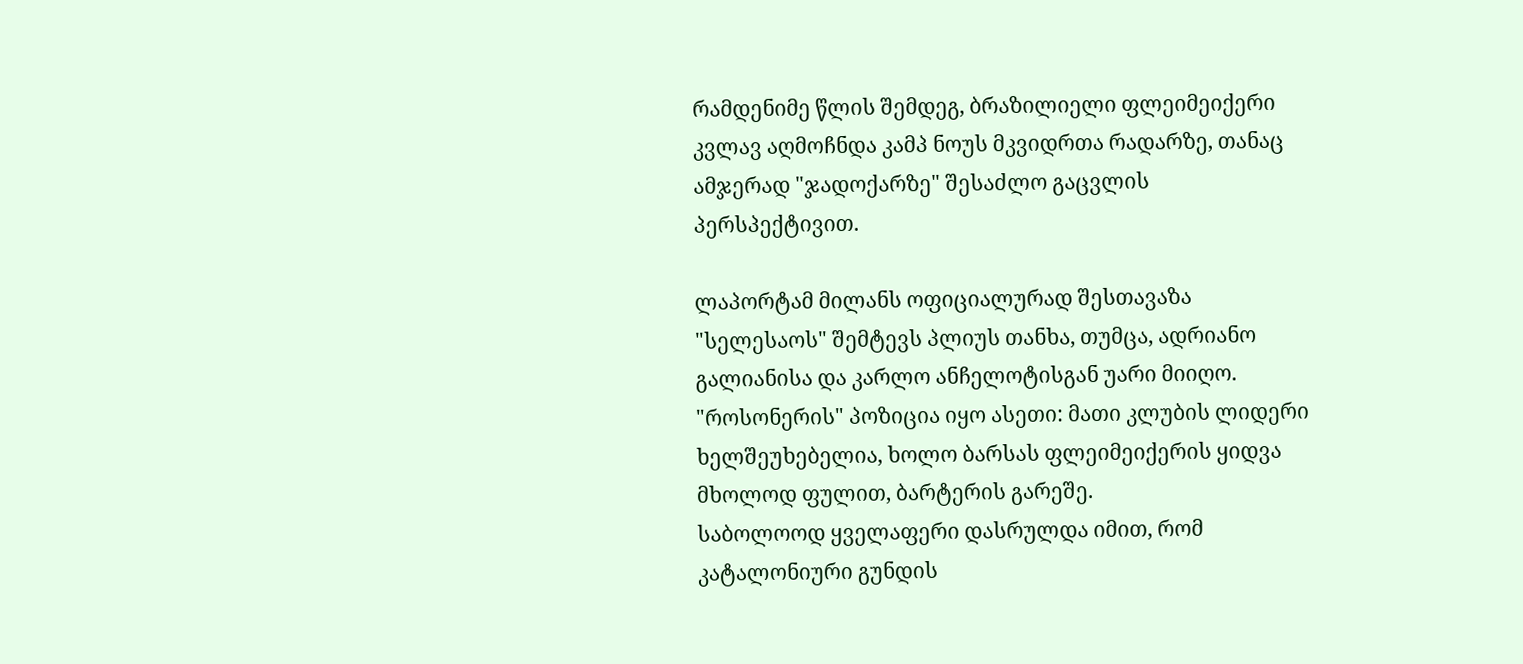რამდენიმე წლის შემდეგ, ბრაზილიელი ფლეიმეიქერი კვლავ აღმოჩნდა კამპ ნოუს მკვიდრთა რადარზე, თანაც ამჯერად "ჯადოქარზე" შესაძლო გაცვლის პერსპექტივით.

ლაპორტამ მილანს ოფიციალურად შესთავაზა "სელესაოს" შემტევს პლიუს თანხა, თუმცა, ადრიანო გალიანისა და კარლო ანჩელოტისგან უარი მიიღო. "როსონერის" პოზიცია იყო ასეთი: მათი კლუბის ლიდერი ხელშეუხებელია, ხოლო ბარსას ფლეიმეიქერის ყიდვა მხოლოდ ფულით, ბარტერის გარეშე.
საბოლოოდ ყველაფერი დასრულდა იმით, რომ კატალონიური გუნდის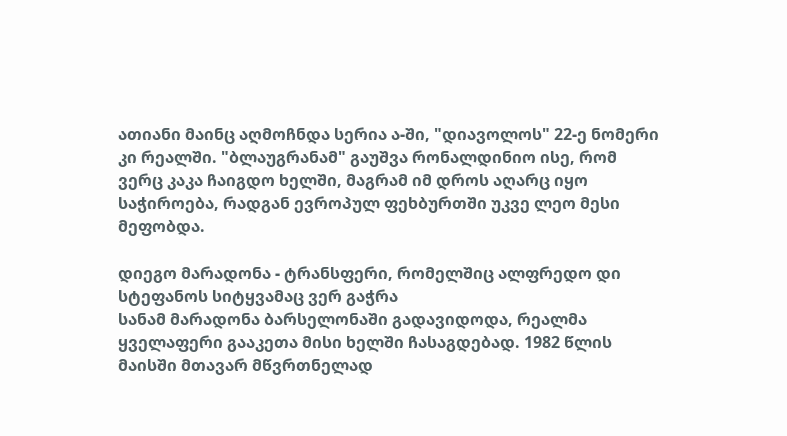ათიანი მაინც აღმოჩნდა სერია ა-ში, "დიავოლოს" 22-ე ნომერი კი რეალში. "ბლაუგრანამ" გაუშვა რონალდინიო ისე, რომ ვერც კაკა ჩაიგდო ხელში, მაგრამ იმ დროს აღარც იყო საჭიროება, რადგან ევროპულ ფეხბურთში უკვე ლეო მესი მეფობდა.

დიეგო მარადონა - ტრანსფერი, რომელშიც ალფრედო დი სტეფანოს სიტყვამაც ვერ გაჭრა
სანამ მარადონა ბარსელონაში გადავიდოდა, რეალმა ყველაფერი გააკეთა მისი ხელში ჩასაგდებად. 1982 წლის მაისში მთავარ მწვრთნელად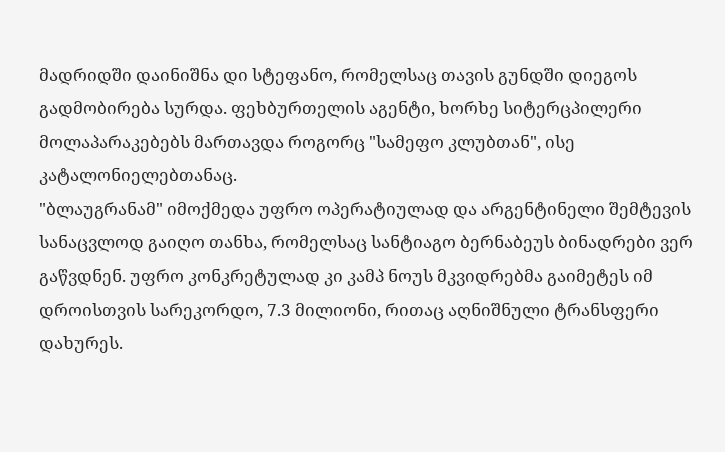მადრიდში დაინიშნა დი სტეფანო, რომელსაც თავის გუნდში დიეგოს გადმობირება სურდა. ფეხბურთელის აგენტი, ხორხე სიტერცპილერი მოლაპარაკებებს მართავდა როგორც "სამეფო კლუბთან", ისე კატალონიელებთანაც.
"ბლაუგრანამ" იმოქმედა უფრო ოპერატიულად და არგენტინელი შემტევის სანაცვლოდ გაიღო თანხა, რომელსაც სანტიაგო ბერნაბეუს ბინადრები ვერ გაწვდნენ. უფრო კონკრეტულად კი კამპ ნოუს მკვიდრებმა გაიმეტეს იმ დროისთვის სარეკორდო, 7.3 მილიონი, რითაც აღნიშნული ტრანსფერი დახურეს.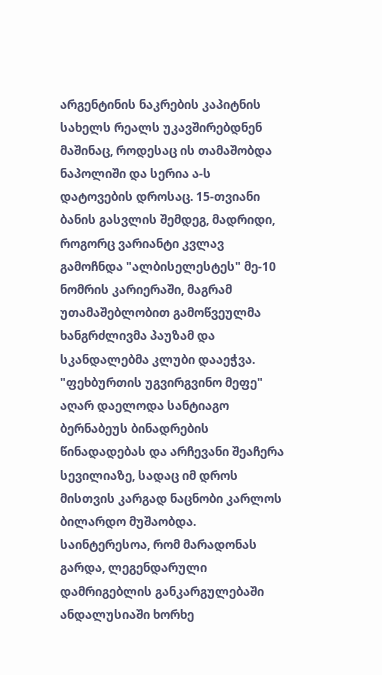არგენტინის ნაკრების კაპიტნის სახელს რეალს უკავშირებდნენ მაშინაც, როდესაც ის თამაშობდა ნაპოლიში და სერია ა-ს დატოვების დროსაც. 15-თვიანი ბანის გასვლის შემდეგ, მადრიდი, როგორც ვარიანტი კვლავ გამოჩნდა "ალბისელესტეს" მე-10 ნომრის კარიერაში, მაგრამ უთამაშებლობით გამოწვეულმა ხანგრძლივმა პაუზამ და სკანდალებმა კლუბი დააეჭვა.
"ფეხბურთის უგვირგვინო მეფე" აღარ დაელოდა სანტიაგო ბერნაბეუს ბინადრების წინადადებას და არჩევანი შეაჩერა სევილიაზე, სადაც იმ დროს მისთვის კარგად ნაცნობი კარლოს ბილარდო მუშაობდა. საინტერესოა, რომ მარადონას გარდა, ლეგენდარული დამრიგებლის განკარგულებაში ანდალუსიაში ხორხე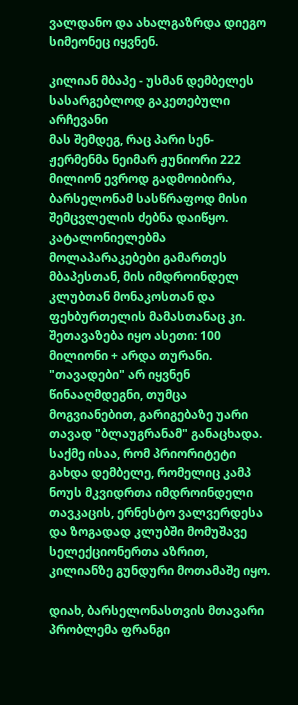ვალდანო და ახალგაზრდა დიეგო სიმეონეც იყვნენ.

კილიან მბაპე - უსმან დემბელეს სასარგებლოდ გაკეთებული არჩევანი
მას შემდეგ, რაც პარი სენ-ჟერმენმა ნეიმარ ჟუნიორი 222 მილიონ ევროდ გადმოიბირა, ბარსელონამ სასწრაფოდ მისი შემცვლელის ძებნა დაიწყო. კატალონიელებმა მოლაპარაკებები გამართეს მბაპესთან, მის იმდროინდელ კლუბთან მონაკოსთან და ფეხბურთელის მამასთანაც კი. შეთავაზება იყო ასეთი: 100 მილიონი + არდა თურანი.
"თავადები" არ იყვნენ წინააღმდეგნი, თუმცა მოგვიანებით, გარიგებაზე უარი თავად "ბლაუგრანამ" განაცხადა. საქმე ისაა, რომ პრიორიტეტი გახდა დემბელე, რომელიც კამპ ნოუს მკვიდრთა იმდროინდელი თავკაცის, ერნესტო ვალვერდესა და ზოგადად კლუბში მომუშავე სელექციონერთა აზრით, კილიანზე გუნდური მოთამაშე იყო.

დიახ, ბარსელონასთვის მთავარი პრობლემა ფრანგი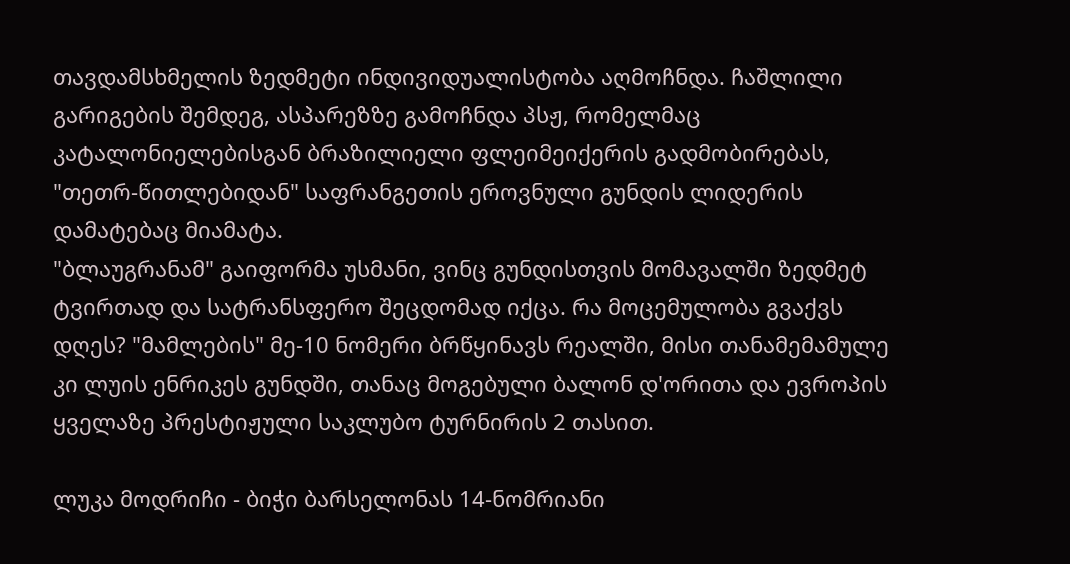თავდამსხმელის ზედმეტი ინდივიდუალისტობა აღმოჩნდა. ჩაშლილი გარიგების შემდეგ, ასპარეზზე გამოჩნდა პსჟ, რომელმაც კატალონიელებისგან ბრაზილიელი ფლეიმეიქერის გადმობირებას, "თეთრ-წითლებიდან" საფრანგეთის ეროვნული გუნდის ლიდერის დამატებაც მიამატა.
"ბლაუგრანამ" გაიფორმა უსმანი, ვინც გუნდისთვის მომავალში ზედმეტ ტვირთად და სატრანსფერო შეცდომად იქცა. რა მოცემულობა გვაქვს დღეს? "მამლების" მე-10 ნომერი ბრწყინავს რეალში, მისი თანამემამულე კი ლუის ენრიკეს გუნდში, თანაც მოგებული ბალონ დ'ორითა და ევროპის ყველაზე პრესტიჟული საკლუბო ტურნირის 2 თასით.

ლუკა მოდრიჩი - ბიჭი ბარსელონას 14-ნომრიანი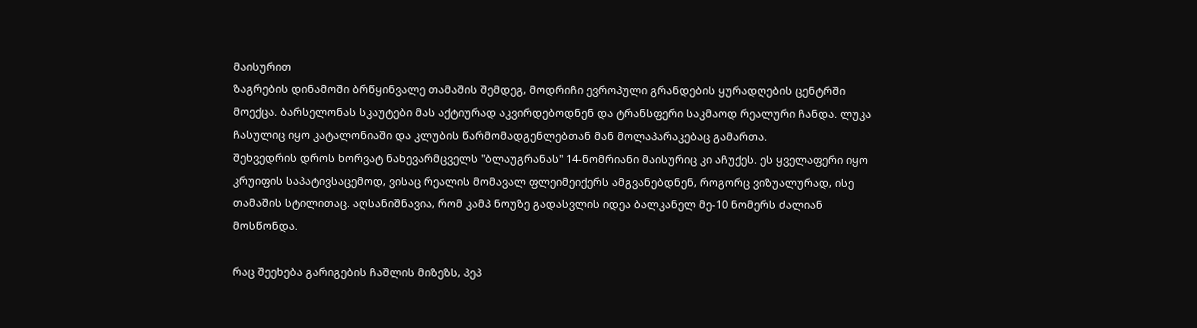მაისურით
ზაგრების დინამოში ბრწყინვალე თამაშის შემდეგ, მოდრიჩი ევროპული გრანდების ყურადღების ცენტრში მოექცა. ბარსელონას სკაუტები მას აქტიურად აკვირდებოდნენ და ტრანსფერი საკმაოდ რეალური ჩანდა. ლუკა ჩასულიც იყო კატალონიაში და კლუბის წარმომადგენლებთან მან მოლაპარაკებაც გამართა.
შეხვედრის დროს ხორვატ ნახევარმცველს "ბლაუგრანას" 14-ნომრიანი მაისურიც კი აჩუქეს. ეს ყველაფერი იყო კრუიფის საპატივსაცემოდ, ვისაც რეალის მომავალ ფლეიმეიქერს ამგვანებდნენ, როგორც ვიზუალურად, ისე თამაშის სტილითაც. აღსანიშნავია, რომ კამპ ნოუზე გადასვლის იდეა ბალკანელ მე-10 ნომერს ძალიან მოსწონდა.

რაც შეეხება გარიგების ჩაშლის მიზეზს, პეპ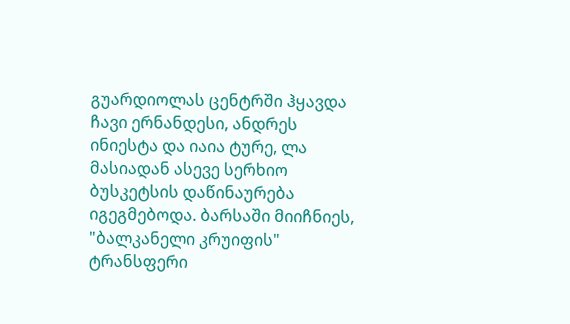გუარდიოლას ცენტრში ჰყავდა ჩავი ერნანდესი, ანდრეს ინიესტა და იაია ტურე, ლა მასიადან ასევე სერხიო ბუსკეტსის დაწინაურება იგეგმებოდა. ბარსაში მიიჩნიეს, "ბალკანელი კრუიფის" ტრანსფერი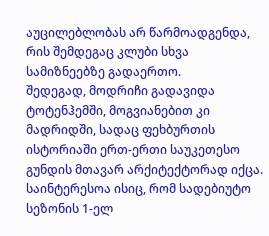აუცილებლობას არ წარმოადგენდა, რის შემდეგაც კლუბი სხვა სამიზნეებზე გადაერთო.
შედეგად, მოდრიჩი გადავიდა ტოტენჰემში, მოგვიანებით კი მადრიდში, სადაც ფეხბურთის ისტორიაში ერთ-ერთი საუკეთესო გუნდის მთავარ არქიტექტორად იქცა. საინტერესოა ისიც, რომ სადებიუტო სეზონის 1-ელ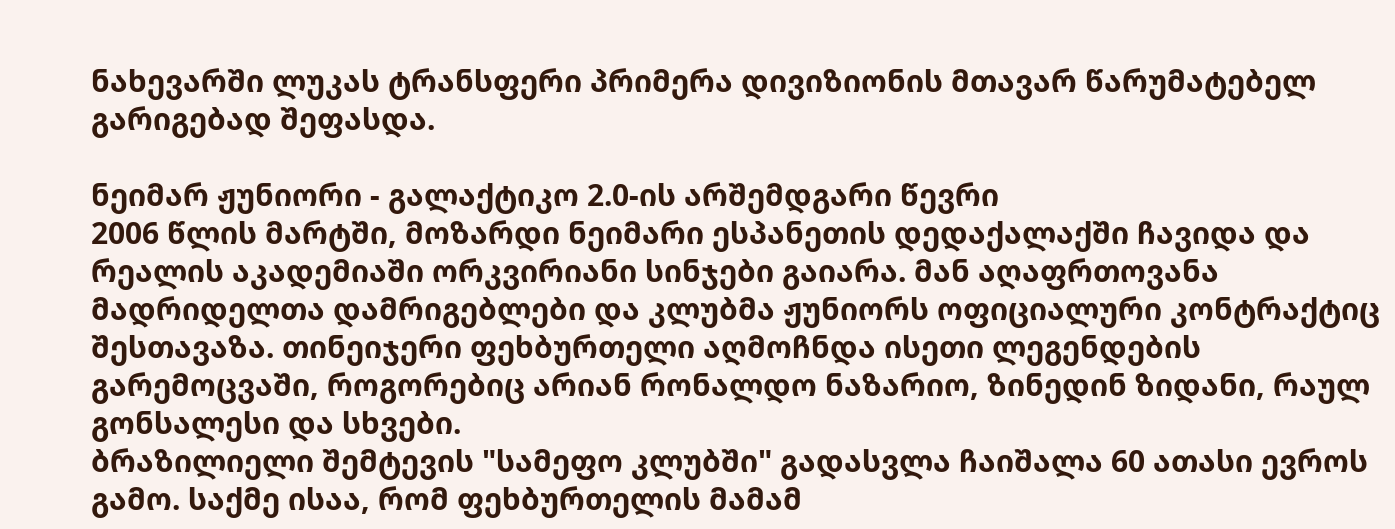ნახევარში ლუკას ტრანსფერი პრიმერა დივიზიონის მთავარ წარუმატებელ გარიგებად შეფასდა.

ნეიმარ ჟუნიორი - გალაქტიკო 2.0-ის არშემდგარი წევრი
2006 წლის მარტში, მოზარდი ნეიმარი ესპანეთის დედაქალაქში ჩავიდა და რეალის აკადემიაში ორკვირიანი სინჯები გაიარა. მან აღაფრთოვანა მადრიდელთა დამრიგებლები და კლუბმა ჟუნიორს ოფიციალური კონტრაქტიც შესთავაზა. თინეიჯერი ფეხბურთელი აღმოჩნდა ისეთი ლეგენდების გარემოცვაში, როგორებიც არიან რონალდო ნაზარიო, ზინედინ ზიდანი, რაულ გონსალესი და სხვები.
ბრაზილიელი შემტევის "სამეფო კლუბში" გადასვლა ჩაიშალა 60 ათასი ევროს გამო. საქმე ისაა, რომ ფეხბურთელის მამამ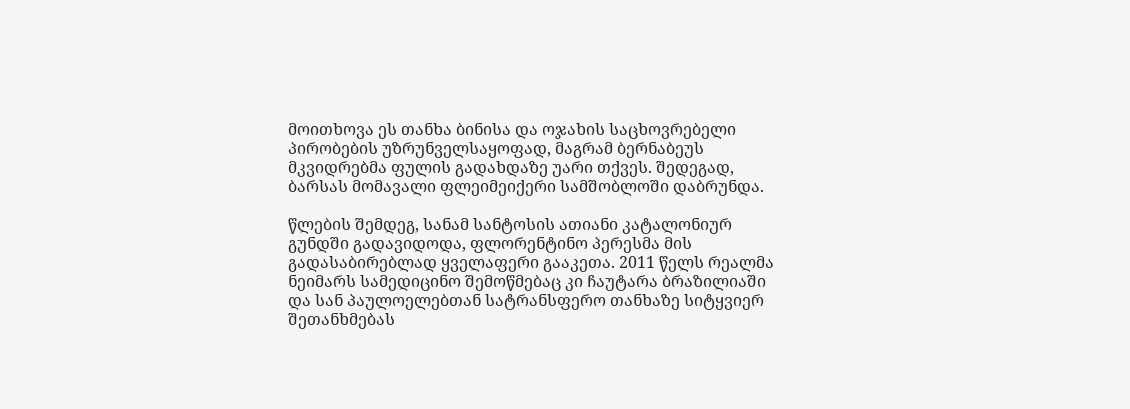მოითხოვა ეს თანხა ბინისა და ოჯახის საცხოვრებელი პირობების უზრუნველსაყოფად, მაგრამ ბერნაბეუს მკვიდრებმა ფულის გადახდაზე უარი თქვეს. შედეგად, ბარსას მომავალი ფლეიმეიქერი სამშობლოში დაბრუნდა.

წლების შემდეგ, სანამ სანტოსის ათიანი კატალონიურ გუნდში გადავიდოდა, ფლორენტინო პერესმა მის გადასაბირებლად ყველაფერი გააკეთა. 2011 წელს რეალმა ნეიმარს სამედიცინო შემოწმებაც კი ჩაუტარა ბრაზილიაში და სან პაულოელებთან სატრანსფერო თანხაზე სიტყვიერ შეთანხმებას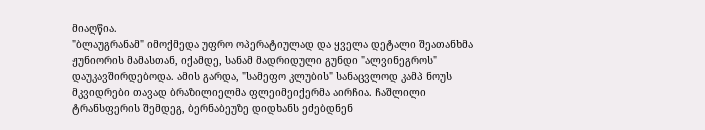მიაღწია.
"ბლაუგრანამ" იმოქმედა უფრო ოპერატიულად და ყველა დეტალი შეათანხმა ჟუნიორის მამასთან, იქამდე, სანამ მადრიდული გუნდი "ალვინეგროს" დაუკავშირდებოდა. ამის გარდა, "სამეფო კლუბის" სანაცვლოდ კამპ ნოუს მკვიდრები თავად ბრაზილიელმა ფლეიმეიქერმა აირჩია. ჩაშლილი ტრანსფერის შემდეგ, ბერნაბეუზე დიდხანს ეძებდნენ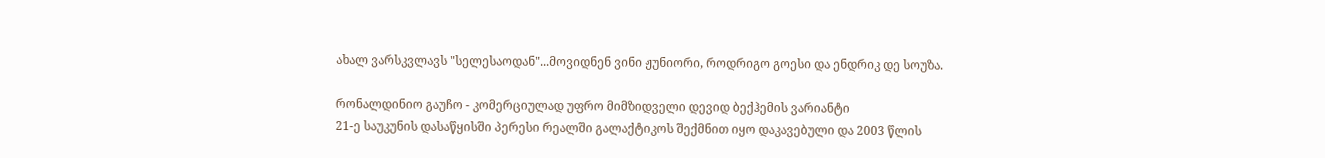ახალ ვარსკვლავს "სელესაოდან"...მოვიდნენ ვინი ჟუნიორი, როდრიგო გოესი და ენდრიკ დე სოუზა.

რონალდინიო გაუჩო - კომერციულად უფრო მიმზიდველი დევიდ ბექჰემის ვარიანტი
21-ე საუკუნის დასაწყისში პერესი რეალში გალაქტიკოს შექმნით იყო დაკავებული და 2003 წლის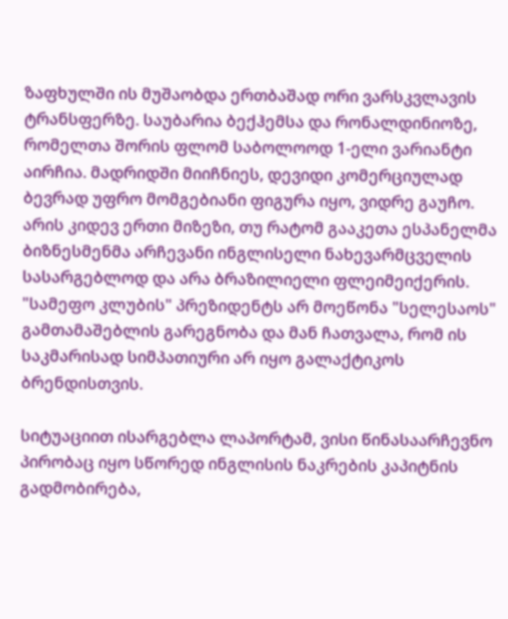ზაფხულში ის მუშაობდა ერთბაშად ორი ვარსკვლავის ტრანსფერზე. საუბარია ბექჰემსა და რონალდინიოზე, რომელთა შორის ფლომ საბოლოოდ 1-ელი ვარიანტი აირჩია. მადრიდში მიიჩნიეს, დევიდი კომერციულად ბევრად უფრო მომგებიანი ფიგურა იყო, ვიდრე გაუჩო.
არის კიდევ ერთი მიზეზი, თუ რატომ გააკეთა ესპანელმა ბიზნესმენმა არჩევანი ინგლისელი ნახევარმცველის სასარგებლოდ და არა ბრაზილიელი ფლეიმეიქერის. "სამეფო კლუბის" პრეზიდენტს არ მოეწონა "სელესაოს" გამთამაშებლის გარეგნობა და მან ჩათვალა, რომ ის საკმარისად სიმპათიური არ იყო გალაქტიკოს ბრენდისთვის.

სიტუაციით ისარგებლა ლაპორტამ, ვისი წინასაარჩევნო პირობაც იყო სწორედ ინგლისის ნაკრების კაპიტნის გადმობირება,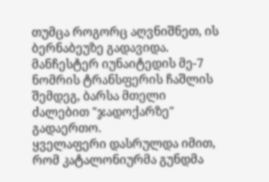თუმცა როგორც აღვნიშნეთ, ის ბერნაბეუზე გადავიდა. მანჩესტერ იუნაიტედის მე-7 ნომრის ტრანსფერის ჩაშლის შემდეგ, ბარსა მთელი ძალებით "ჯადოქარზე" გადაერთო.
ყველაფერი დასრულდა იმით, რომ კატალონიურმა გუნდმა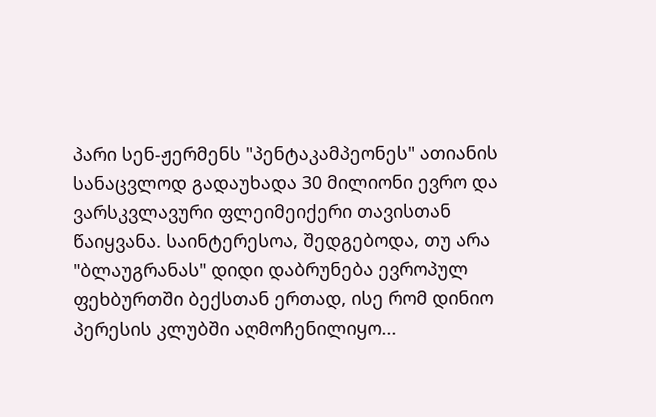პარი სენ-ჟერმენს "პენტაკამპეონეს" ათიანის სანაცვლოდ გადაუხადა 30 მილიონი ევრო და ვარსკვლავური ფლეიმეიქერი თავისთან წაიყვანა. საინტერესოა, შედგებოდა, თუ არა "ბლაუგრანას" დიდი დაბრუნება ევროპულ ფეხბურთში ბექსთან ერთად, ისე რომ დინიო პერესის კლუბში აღმოჩენილიყო...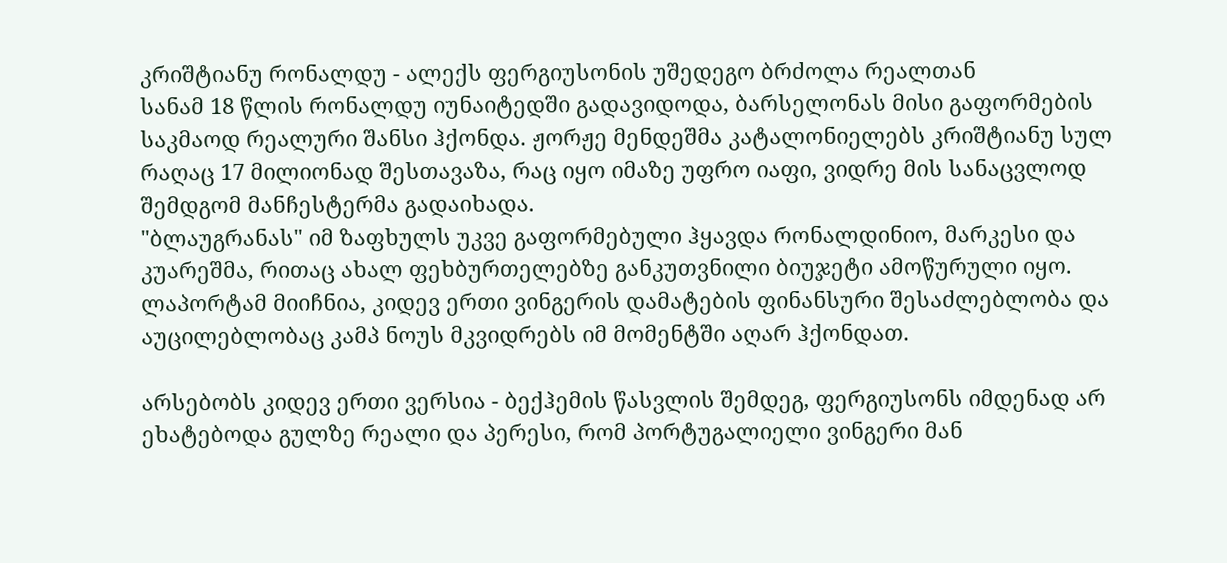კრიშტიანუ რონალდუ - ალექს ფერგიუსონის უშედეგო ბრძოლა რეალთან
სანამ 18 წლის რონალდუ იუნაიტედში გადავიდოდა, ბარსელონას მისი გაფორმების საკმაოდ რეალური შანსი ჰქონდა. ჟორჟე მენდეშმა კატალონიელებს კრიშტიანუ სულ რაღაც 17 მილიონად შესთავაზა, რაც იყო იმაზე უფრო იაფი, ვიდრე მის სანაცვლოდ შემდგომ მანჩესტერმა გადაიხადა.
"ბლაუგრანას" იმ ზაფხულს უკვე გაფორმებული ჰყავდა რონალდინიო, მარკესი და კუარეშმა, რითაც ახალ ფეხბურთელებზე განკუთვნილი ბიუჯეტი ამოწურული იყო. ლაპორტამ მიიჩნია, კიდევ ერთი ვინგერის დამატების ფინანსური შესაძლებლობა და აუცილებლობაც კამპ ნოუს მკვიდრებს იმ მომენტში აღარ ჰქონდათ.

არსებობს კიდევ ერთი ვერსია - ბექჰემის წასვლის შემდეგ, ფერგიუსონს იმდენად არ ეხატებოდა გულზე რეალი და პერესი, რომ პორტუგალიელი ვინგერი მან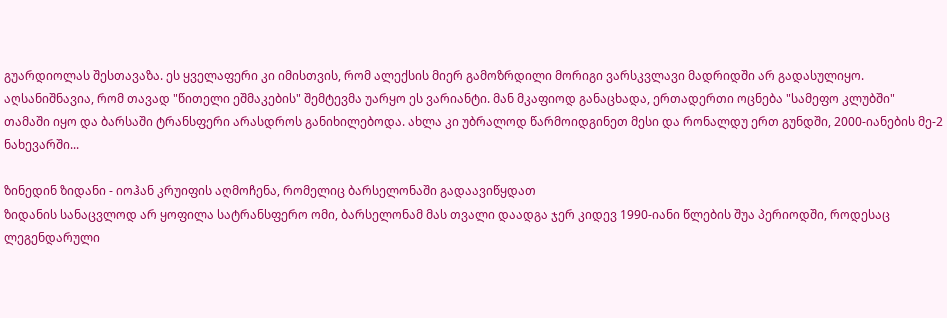გუარდიოლას შესთავაზა. ეს ყველაფერი კი იმისთვის, რომ ალექსის მიერ გამოზრდილი მორიგი ვარსკვლავი მადრიდში არ გადასულიყო.
აღსანიშნავია, რომ თავად "წითელი ეშმაკების" შემტევმა უარყო ეს ვარიანტი. მან მკაფიოდ განაცხადა, ერთადერთი ოცნება "სამეფო კლუბში" თამაში იყო და ბარსაში ტრანსფერი არასდროს განიხილებოდა. ახლა კი უბრალოდ წარმოიდგინეთ მესი და რონალდუ ერთ გუნდში, 2000-იანების მე-2 ნახევარში...

ზინედინ ზიდანი - იოჰან კრუიფის აღმოჩენა, რომელიც ბარსელონაში გადაავიწყდათ
ზიდანის სანაცვლოდ არ ყოფილა სატრანსფერო ომი, ბარსელონამ მას თვალი დაადგა ჯერ კიდევ 1990-იანი წლების შუა პერიოდში, როდესაც ლეგენდარული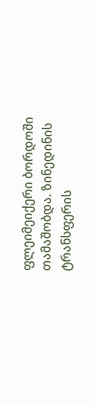ფლეიმეიქერი ბორდოში თამაშობდა. ზინედინის ტრანსფერის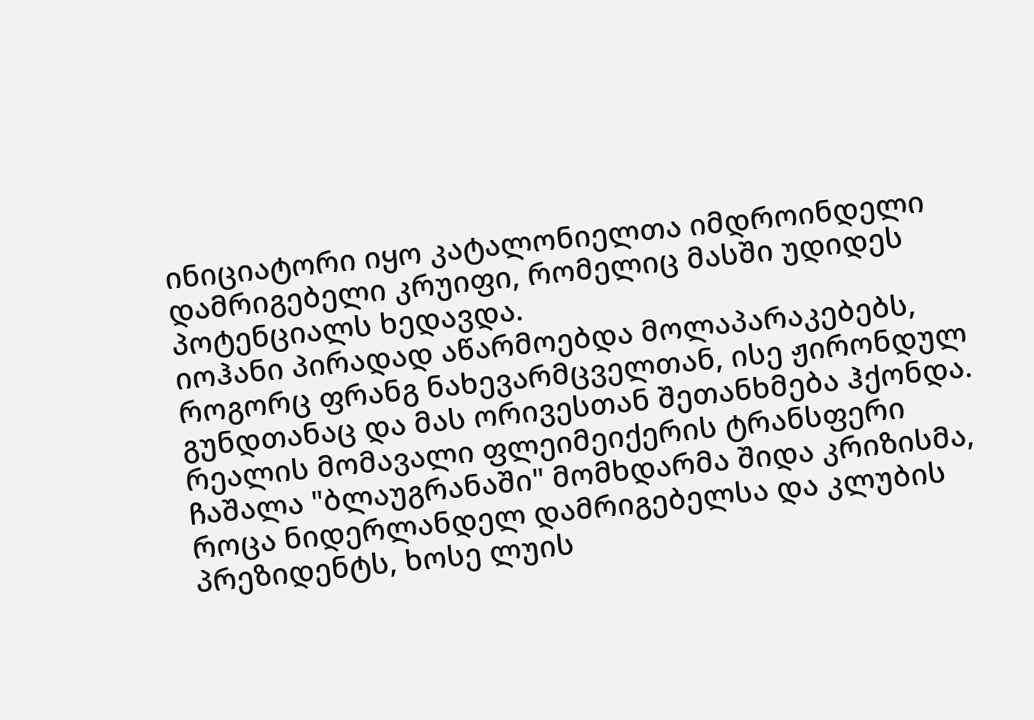ინიციატორი იყო კატალონიელთა იმდროინდელი დამრიგებელი კრუიფი, რომელიც მასში უდიდეს პოტენციალს ხედავდა.
იოჰანი პირადად აწარმოებდა მოლაპარაკებებს, როგორც ფრანგ ნახევარმცველთან, ისე ჟირონდულ გუნდთანაც და მას ორივესთან შეთანხმება ჰქონდა. რეალის მომავალი ფლეიმეიქერის ტრანსფერი ჩაშალა "ბლაუგრანაში" მომხდარმა შიდა კრიზისმა, როცა ნიდერლანდელ დამრიგებელსა და კლუბის პრეზიდენტს, ხოსე ლუის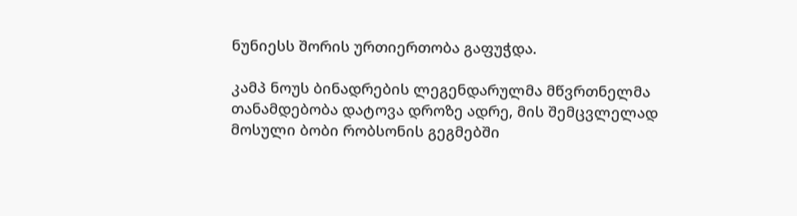ნუნიესს შორის ურთიერთობა გაფუჭდა.

კამპ ნოუს ბინადრების ლეგენდარულმა მწვრთნელმა თანამდებობა დატოვა დროზე ადრე, მის შემცვლელად მოსული ბობი რობსონის გეგმებში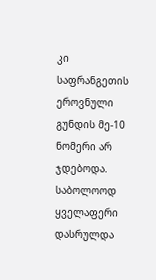კი საფრანგეთის ეროვნული გუნდის მე-10 ნომერი არ ჯდებოდა. საბოლოოდ ყველაფერი დასრულდა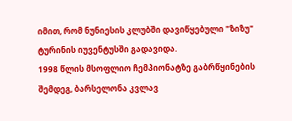იმით, რომ ნუნიესის კლუბში დავიწყებული "ზიზუ" ტურინის იუვენტუსში გადავიდა.
1998 წლის მსოფლიო ჩემპიონატზე გაბრწყინების შემდეგ, ბარსელონა კვლავ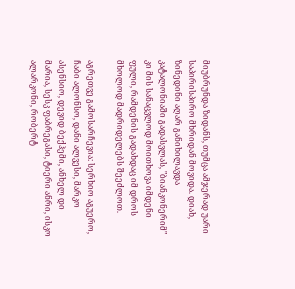მიუბრუნდა ზიდანს, თუმცა ამჯერად უარი საპირისპირო მხრიდან მოვიდა. დიახ, ზინედინი აღარ განიხილავდა კატალონიაში გადასვლას, "ბიანკონერიმ" კი მის სანაცვლოდ მოითხოვა იმდენი ფული, რამდენის გადახდაც იმ დროს მხოლოდ მადრიდელებს შეეძლოთ.

აგრეთვე გამოსარჩევია: სერხიო აგუერო, ჩაბი ალონსო, დანი ალვესი, მარკო ასენსიო, დევიდ ბექჰემი, ანხელ დი მარია, სესკ ფაბრეგასი, ტიერი ანრი, ისკო ალარკონი, რობერტ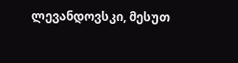ლევანდოვსკი, მესუთ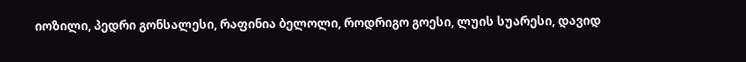იოზილი, პედრი გონსალესი, რაფინია ბელოლი, როდრიგო გოესი, ლუის სუარესი, დავიდ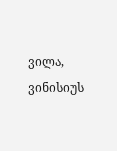ვილა, ვინისიუს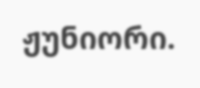ჟუნიორი.